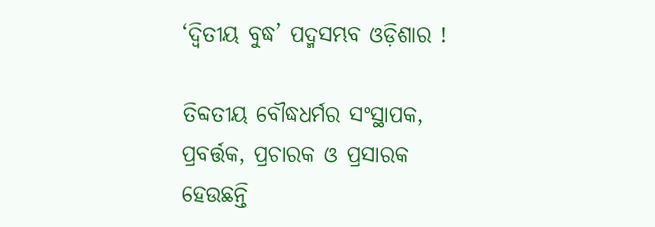‘ଦ୍ୱିତୀୟ ବୁଦ୍ଧ’ ପଦ୍ମସମ୍ଭବ ଓଡ଼ିଶାର !

ତିବ୍ଦତୀୟ ବୌଦ୍ଧଧର୍ମର ସଂସ୍ଥାପକ, ପ୍ରବର୍ତ୍ତକ, ପ୍ରଚାରକ ଓ ପ୍ରସାରକ ହେଉଛନ୍ତି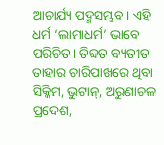ଆଚାର୍ଯ୍ୟ ପଦ୍ମସମ୍ଭବ। ଏହି ଧର୍ମ ‘ଲାମାଧର୍ମ’ ଭାବେ ପରିଚିତ। ତିବ୍ଦତ ବ୍ୟତୀତ ତାହାର ଚାରିପାଖରେ ଥିବା ସିକ୍କିମ, ଭୁଟାନ୍, ଅରୁଣାଚଳ ପ୍ରଦେଶ,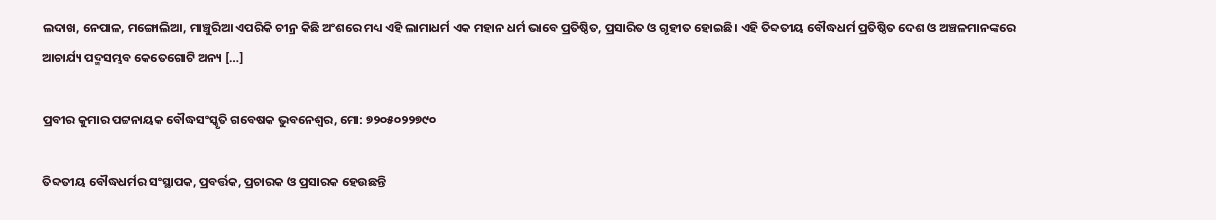ଲଦାଖ, ନେପାଳ, ମଙ୍ଗୋଲିଆ, ମାଞ୍ଚୁରିଆ ଏପରିକି ଚୀନ୍ର କିଛି ଅଂଶରେ ମଧ୍ୟ ଏହି ଲାମାଧର୍ମ ଏକ ମହାନ ଧର୍ମ ଭାବେ ପ୍ରତିଷ୍ଠିତ, ପ୍ରସାରିତ ଓ ଗୃହୀତ ହୋଇଛି। ଏହି ତିବ୍ଦତୀୟ ବୌଦ୍ଧଧର୍ମ ପ୍ରତିଷ୍ଠିତ ଦେଶ ଓ ଅଞ୍ଚଳମାନଙ୍କରେ ଆଚାର୍ଯ୍ୟ ପଦ୍ମସମ୍ଭବ କେତେଗୋଟି ଅନ୍ୟ […]

ପ୍ରବୀର କୁମାର ପଟ୍ଟନାୟକ ବୌଦ୍ଧସଂସ୍କୃତି ଗବେଷକ ଭୁବନେଶ୍ୱର, ମୋ: ୭୨୦୫୦୨୨୭୯୦

ତିବ୍ଦତୀୟ ବୌଦ୍ଧଧର୍ମର ସଂସ୍ଥାପକ, ପ୍ରବର୍ତ୍ତକ, ପ୍ରଚାରକ ଓ ପ୍ରସାରକ ହେଉଛନ୍ତି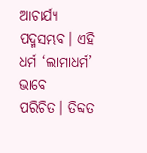ଆଚାର୍ଯ୍ୟ ପଦ୍ମସମ୍ଭବ। ଏହି ଧର୍ମ ‘ଲାମାଧର୍ମ’ ଭାବେ ପରିଚିତ। ତିବ୍ଦତ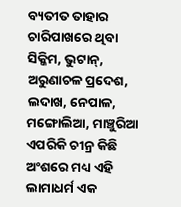ବ୍ୟତୀତ ତାହାର ଚାରିପାଖରେ ଥିବା ସିକ୍କିମ, ଭୁଟାନ୍, ଅରୁଣାଚଳ ପ୍ରଦେଶ, ଲଦାଖ, ନେପାଳ, ମଙ୍ଗୋଲିଆ, ମାଞ୍ଚୁରିଆ ଏପରିକି ଚୀନ୍ର କିଛି ଅଂଶରେ ମଧ୍ୟ ଏହି ଲାମାଧର୍ମ ଏକ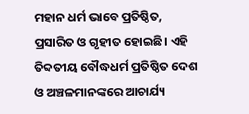ମହାନ ଧର୍ମ ଭାବେ ପ୍ରତିଷ୍ଠିତ, ପ୍ରସାରିତ ଓ ଗୃହୀତ ହୋଇଛି। ଏହି ତିବ୍ଦତୀୟ ବୌଦ୍ଧଧର୍ମ ପ୍ରତିଷ୍ଠିତ ଦେଶ ଓ ଅଞ୍ଚଳମାନଙ୍କରେ ଆଚାର୍ଯ୍ୟ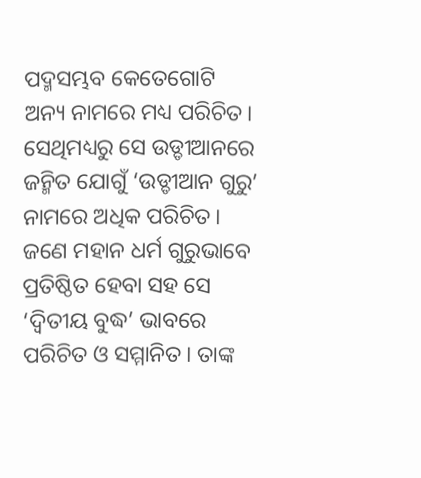ପଦ୍ମସମ୍ଭବ କେତେଗୋଟି ଅନ୍ୟ ନାମରେ ମଧ୍ୟ ପରିଚିତ। ସେଥିମଧ୍ୟରୁ ସେ ଉଡ୍ଡୀଆନରେ ଜନ୍ମିତ ଯୋଗୁଁ ‘ଉଡ୍ଡୀଆନ ଗୁରୁ’ ନାମରେ ଅଧିକ ପରିଚିତ। ଜଣେ ମହାନ ଧର୍ମ ଗୁରୁଭାବେ ପ୍ରତିଷ୍ଠିତ ହେବା ସହ ସେ ‘ଦ୍ୱିତୀୟ ବୁଦ୍ଧ’ ଭାବରେ ପରିଚିତ ଓ ସମ୍ମାନିତ। ତାଙ୍କ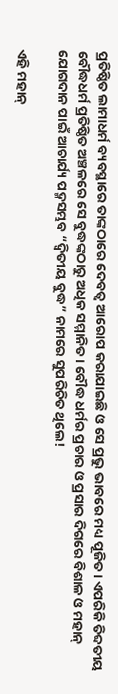ପ୍ରତିଷ୍ଠିତ ଲାମାଧର୍ମ ବ୍ୟବସ୍ଥାରେ ତାଙ୍କଠାରେ ଦେବତ୍ୱ ଆରୋପ କରାଯାଇଛି ଓ ସେ ପ୍ରଭୁ ଭାବରେ ମଧ୍ୟ ପୂଜିତ। ଏପରିକି ତିବ୍ଦତୀୟ ବୌଦ୍ଧଧର୍ମ ପ୍ରତିଷ୍ଠିତ ଅଞ୍ଚଳରେ ସେ ବୁଦ୍ଧଙ୍କଠାରୁ ଅଧିକ ସମ୍ମାନିତ। ବୌଦ୍ଧ ଧର୍ମର ପ୍ରଚାର ଓ ପ୍ରସାର ଦିଗରେ ବିଶାଳ ଓ ମହାନ୍ ଯୋଗଦାନ ପାଇଁ ଆଚାର୍ଯ୍ୟ ପଦ୍ମସମ୍ଭବ “ଦ୍ଵିତୀୟ ବୁଦ୍ଧ” ନାମରେ ସୁପରିଚିତ ଥିଲେ!

ଏହି ମହାନ୍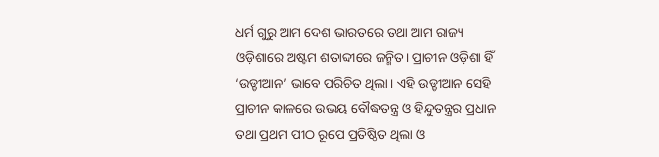ଧର୍ମ ଗୁରୁ ଆମ ଦେଶ ଭାରତରେ ତଥା ଆମ ରାଜ୍ୟ ଓଡ଼ିଶାରେ ଅଷ୍ଟମ ଶତାବ୍ଦୀରେ ଜନ୍ମିତ। ପ୍ରାଚୀନ ଓଡ଼ିଶା ହିଁ ‘ଉଡ୍ଡୀଆନ’ ଭାବେ ପରିଚିତ ଥିଲା। ଏହି ଉଡ୍ଡୀଆନ ସେହି ପ୍ରାଚୀନ କାଳରେ ଉଭୟ ବୌଦ୍ଧତନ୍ତ୍ର ଓ ହିନ୍ଦୁତନ୍ତ୍ରର ପ୍ରଧାନ ତଥା ପ୍ରଥମ ପୀଠ ରୂପେ ପ୍ରତିଷ୍ଠିତ ଥିଲା ଓ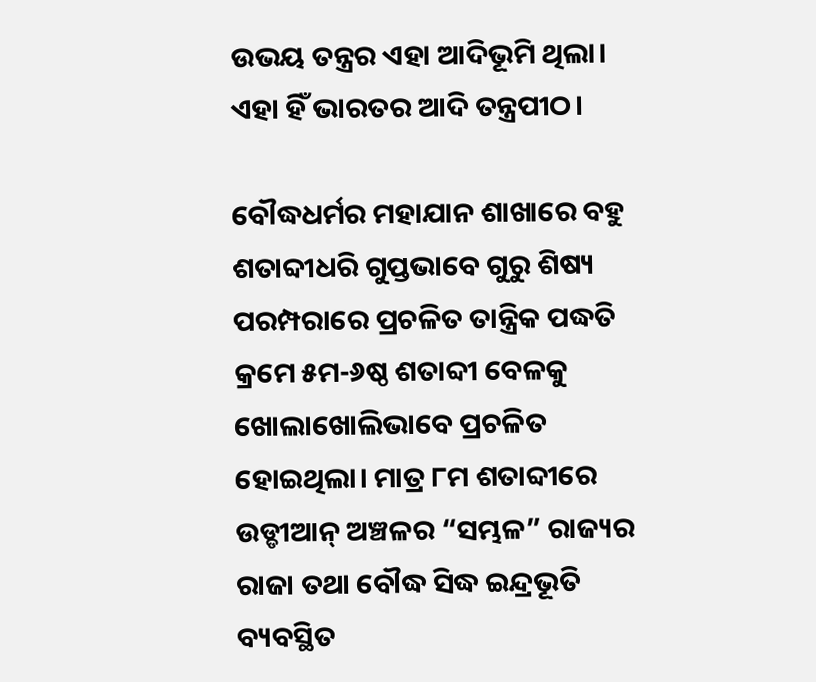ଉଭୟ ତନ୍ତ୍ରର ଏହା ଆଦିଭୂମି ଥିଲା। ଏହା ହିଁ ଭାରତର ଆଦି ତନ୍ତ୍ରପୀଠ।

ବୌଦ୍ଧଧର୍ମର ମହାଯାନ ଶାଖାରେ ବହୁ ଶତାବ୍ଦୀଧରି ଗୁପ୍ତଭାବେ ଗୁରୁ ଶିଷ୍ୟ ପରମ୍ପରାରେ ପ୍ରଚଳିତ ତାନ୍ତ୍ରିକ ପଦ୍ଧତି କ୍ରମେ ୫ମ-୬ଷ୍ଠ ଶତାବ୍ଦୀ ବେଳକୁ ଖୋଲାଖୋଲିଭାବେ ପ୍ରଚଳିତ ହୋଇଥିଲା। ମାତ୍ର ୮ମ ଶତାବ୍ଦୀରେ ଉଡ୍ଡୀଆନ୍ ଅଞ୍ଚଳର “ସମ୍ଭଳ” ରାଜ୍ୟର ରାଜା ତଥା ବୌଦ୍ଧ ସିଦ୍ଧ ଇନ୍ଦ୍ରଭୂତି ବ୍ୟବସ୍ଥିତ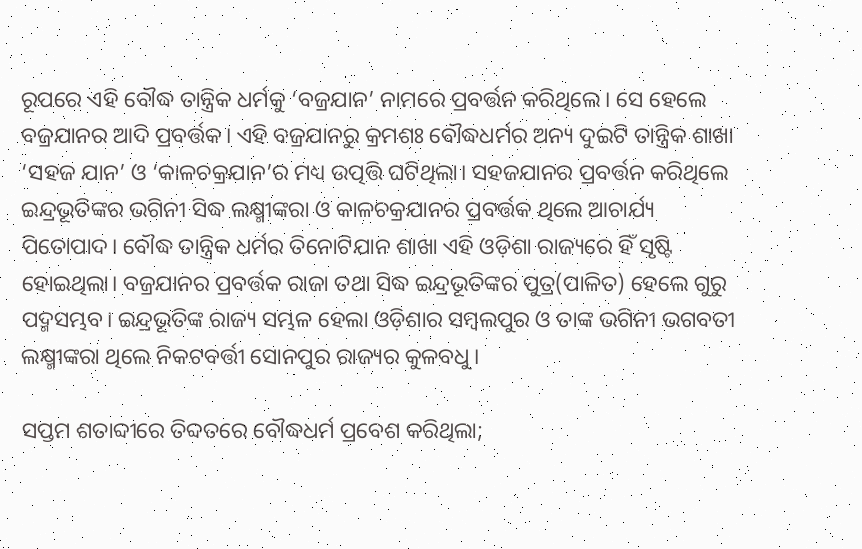ରୂପରେ ଏହି ବୌଦ୍ଧ ତାନ୍ତ୍ରିକ ଧର୍ମକୁ ‘ବଜ୍ରଯାନ’ ନାମରେ ପ୍ରବର୍ତ୍ତନ କରିଥିଲେ। ସେ ହେଲେ ବଜ୍ରଯାନର ଆଦି ପ୍ରବର୍ତ୍ତକ। ଏହି ବଜ୍ରଯାନରୁ କ୍ରମଶଃ ବୌଦ୍ଧଧର୍ମର ଅନ୍ୟ ଦୁଇଟି ତାନ୍ତ୍ରିକ ଶାଖା ‘ସହଜ ଯାନ’ ଓ ‘କାଳଚକ୍ରଯାନ’ର ମଧ୍ୟ ଉତ୍ପତ୍ତି ଘଟିଥିଲା। ସହଜଯାନର ପ୍ରବର୍ତ୍ତନ କରିଥିଲେ ଇନ୍ଦ୍ରଭୂତିଙ୍କର ଭଗିନୀ ସିଦ୍ଧ ଲକ୍ଷ୍ମୀଙ୍କରା ଓ କାଳଚକ୍ରଯାନର ପ୍ରବର୍ତ୍ତକ ଥିଲେ ଆଚାର୍ଯ୍ୟ ପିତୋପାଦ। ବୌଦ୍ଧ ତାନ୍ତ୍ରିକ ଧର୍ମର ତିନୋଟିଯାନ ଶାଖା ଏହି ଓଡ଼ିଶା ରାଜ୍ୟରେ ହିଁ ସୃଷ୍ଟି ହୋଇଥିଲା। ବଜ୍ରଯାନର ପ୍ରବର୍ତ୍ତକ ରାଜା ତଥା ସିଦ୍ଧ ଇନ୍ଦ୍ରଭୂତିଙ୍କର ପୁତ୍ର(ପାଳିତ) ହେଲେ ଗୁରୁ ପଦ୍ମସମ୍ଭବ। ଇନ୍ଦ୍ରଭୂତିଙ୍କ ରାଜ୍ୟ ସମ୍ଭଳ ହେଲା ଓଡ଼ିଶାର ସମ୍ବଲପୁର ଓ ତାଙ୍କ ଭଗିନୀ ଭଗବତୀ ଲକ୍ଷ୍ମୀଙ୍କରା ଥିଲେ ନିକଟବର୍ତ୍ତୀ ସୋନପୁର ରାଜ୍ୟର କୁଳବଧୁ।

ସପ୍ତମ ଶତାବ୍ଦୀରେ ତିବ୍ଦତରେ ବୌଦ୍ଧଧର୍ମ ପ୍ରବେଶ କରିଥିଲା;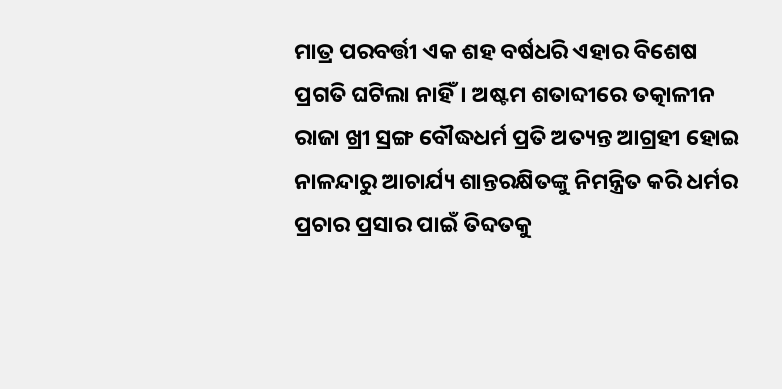ମାତ୍ର ପରବର୍ତ୍ତୀ ଏକ ଶହ ବର୍ଷଧରି ଏହାର ବିଶେଷ ପ୍ରଗତି ଘଟିଲା ନାହିଁ। ଅଷ୍ଟମ ଶତାବ୍ଦୀରେ ତତ୍କାଳୀନ ରାଜା ଖ୍ରୀ ସ୍ରଙ୍ଗ ବୌଦ୍ଧଧର୍ମ ପ୍ରତି ଅତ୍ୟନ୍ତ ଆଗ୍ରହୀ ହୋଇ ନାଳନ୍ଦାରୁ ଆଚାର୍ଯ୍ୟ ଶାନ୍ତରକ୍ଷିତଙ୍କୁ ନିମନ୍ତ୍ରିତ କରି ଧର୍ମର ପ୍ରଚାର ପ୍ରସାର ପାଇଁ ତିବ୍ଦତକୁ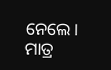ନେଲେ। ମାତ୍ର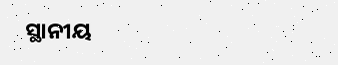ସ୍ଥାନୀୟ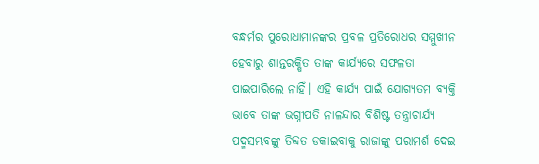ବନ୍ଧର୍ମର ପୁରୋଧାମାନଙ୍କର ପ୍ରବଳ ପ୍ରତିରୋଧର ସମ୍ମୁଖୀନ ହେବାରୁ ଶାନ୍ତରକ୍ଷିତ ତାଙ୍କ କାର୍ଯ୍ୟରେ ସଫଳତା ପାଇପାରିଲେ ନାହିଁ। ଏହି କାର୍ଯ୍ୟ ପାଇଁ ଯୋଗ୍ୟତମ ବ୍ୟକ୍ତି ଭାବେ ତାଙ୍କ ଭଗ୍ନୀପତି ନାଳନ୍ଦାର ବିଶିଷ୍ଟ ତନ୍ତ୍ରାଚାର୍ଯ୍ୟ ପଦ୍ମସମ୍ଭବଙ୍କୁ ତିବ୍ଦତ ଡକାଇବାକୁ ରାଜାଙ୍କୁ ପରାମର୍ଶ ଦେଇ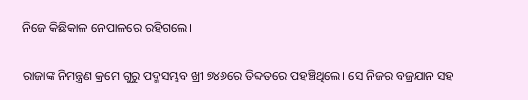ନିଜେ କିଛିକାଳ ନେପାଳରେ ରହିଗଲେ।

ରାଜାଙ୍କ ନିମନ୍ତ୍ରଣ କ୍ରମେ ଗୁରୁ ପଦ୍ମସମ୍ଭବ ଖ୍ରୀ ୭୪୬ରେ ତିବ୍ଦତରେ ପହଞ୍ଚିଥିଲେ। ସେ ନିଜର ବଜ୍ରଯାନ ସହ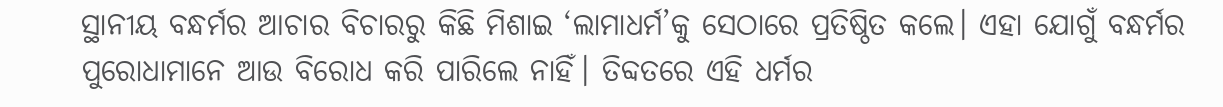ସ୍ଥାନୀୟ ବନ୍ଧର୍ମର ଆଚାର ବିଚାରରୁ କିଛି ମିଶାଇ ‘ଲାମାଧର୍ମ’କୁ ସେଠାରେ ପ୍ରତିଷ୍ଠିତ କଲେ। ଏହା ଯୋଗୁଁ ବନ୍ଧର୍ମର ପୁରୋଧାମାନେ ଆଉ ବିରୋଧ କରି ପାରିଲେ ନାହିଁ। ତିବ୍ଦତରେ ଏହି ଧର୍ମର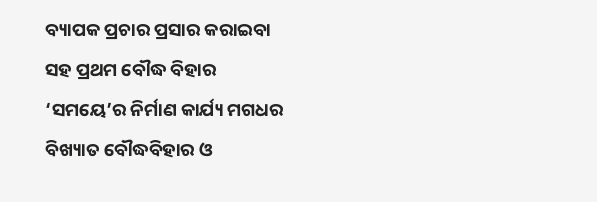ବ୍ୟାପକ ପ୍ରଚାର ପ୍ରସାର କରାଇବା ସହ ପ୍ରଥମ ବୌଦ୍ଧ ବିହାର ‘ସମୟେ’ର ନିର୍ମାଣ କାର୍ଯ୍ୟ ମଗଧର ବିଖ୍ୟାତ ବୌଦ୍ଧବିହାର ଓ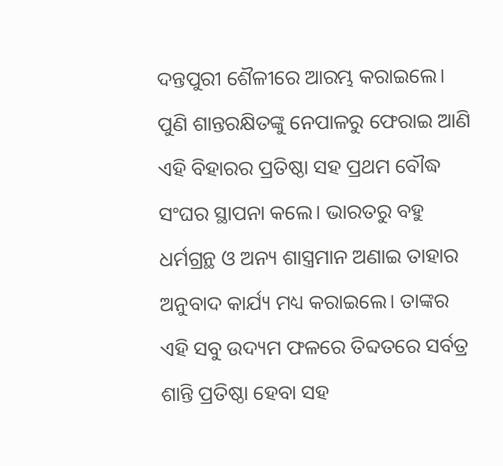ଦନ୍ତପୁରୀ ଶୈଳୀରେ ଆରମ୍ଭ କରାଇଲେ। ପୁଣି ଶାନ୍ତରକ୍ଷିତଙ୍କୁ ନେପାଳରୁ ଫେରାଇ ଆଣି ଏହି ବିହାରର ପ୍ରତିଷ୍ଠା ସହ ପ୍ରଥମ ବୌଦ୍ଧ ସଂଘର ସ୍ଥାପନା କଲେ। ଭାରତରୁ ବହୁ ଧର୍ମଗ୍ରନ୍ଥ ଓ ଅନ୍ୟ ଶାସ୍ତ୍ରମାନ ଅଣାଇ ତାହାର ଅନୁବାଦ କାର୍ଯ୍ୟ ମଧ୍ୟ କରାଇଲେ। ତାଙ୍କର ଏହି ସବୁ ଉଦ୍ୟମ ଫଳରେ ତିବ୍ଦତରେ ସର୍ବତ୍ର ଶାନ୍ତି ପ୍ରତିଷ୍ଠା ହେବା ସହ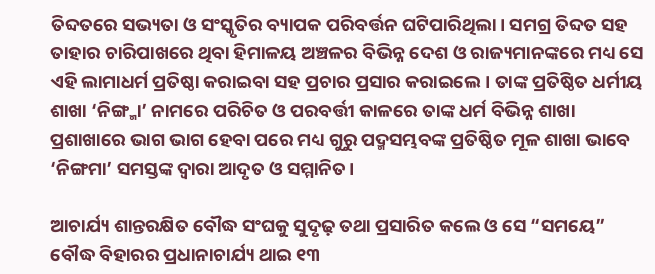ତିବ୍ଦତରେ ସଭ୍ୟତା ଓ ସଂସ୍କୃତିର ବ୍ୟାପକ ପରିବର୍ତ୍ତନ ଘଟିପାରିଥିଲା। ସମଗ୍ର ତିବ୍ଦତ ସହ ତାହାର ଚାରିପାଖରେ ଥିବା ହିମାଳୟ ଅଞ୍ଚଳର ବିଭିନ୍ନ ଦେଶ ଓ ରାଜ୍ୟମାନଙ୍କରେ ମଧ୍ୟ ସେ ଏହି ଲାମାଧର୍ମ ପ୍ରତିଷ୍ଠା କରାଇବା ସହ ପ୍ରଚାର ପ୍ରସାର କରାଇଲେ। ତାଙ୍କ ପ୍ରତିଷ୍ଠିତ ଧର୍ମୀୟ ଶାଖା ‘ନିଙ୍ଗ୍ମା’ ନାମରେ ପରିଚିତ ଓ ପରବର୍ତ୍ତୀ କାଳରେ ତାଙ୍କ ଧର୍ମ ବିଭିନ୍ନ ଶାଖା ପ୍ରଶାଖାରେ ଭାଗ ଭାଗ ହେବା ପରେ ମଧ୍ୟ ଗୁରୁ ପଦ୍ମସମ୍ଭବଙ୍କ ପ୍ରତିଷ୍ଠିତ ମୂଳ ଶାଖା ଭାବେ ‘ନିଙ୍ଗମା’ ସମସ୍ତଙ୍କ ଦ୍ୱାରା ଆଦୃତ ଓ ସମ୍ମାନିତ।

ଆଚାର୍ଯ୍ୟ ଶାନ୍ତରକ୍ଷିତ ବୌଦ୍ଧ ସଂଘକୁ ସୁଦୃଢ଼ ତଥା ପ୍ରସାରିତ କଲେ ଓ ସେ “ସମୟେ” ବୌଦ୍ଧ ବିହାରର ପ୍ରଧାନାଚାର୍ଯ୍ୟ ଥାଇ ୧୩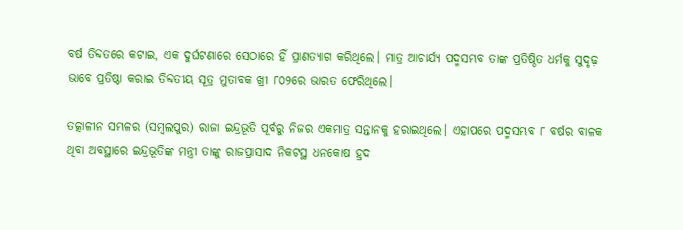ବର୍ଷ ତିବ୍ଦତରେ କଟାଇ, ଏକ ଦୁର୍ଘଟଣାରେ ସେଠାରେ ହିଁ ପ୍ରାଣତ୍ୟାଗ କରିଥିଲେ। ମାତ୍ର ଆଚାର୍ଯ୍ୟ ପଦ୍ମସମ୍ଭବ ତାଙ୍କ ପ୍ରତିଷ୍ଠିତ ଧର୍ମକୁ ସୁଦୃଢ଼ ଭାବେ ପ୍ରତିଷ୍ଠା କରାଇ ତିବ୍ଦତୀୟ ସୂତ୍ର ମୁତାବକ ଖ୍ରୀ ୮୦୨ରେ ଭାରତ ଫେରିଥିଲେ।

ତତ୍କାଳୀନ ସମ୍ଭଳର (ସମ୍ବଲପୁର) ରାଜା ଇନ୍ଦ୍ରଭୂତି ପୂର୍ବରୁ ନିଜର ଏକମାତ୍ର ସନ୍ତାନକୁ ହରାଇଥିଲେ। ଏହାପରେ ପଦ୍ମସମ୍ଭବ ୮ ବର୍ଷର ବାଳକ ଥିବା ଅବସ୍ଥାରେ ଇନ୍ଦ୍ରଭୂତିଙ୍କ ମନ୍ତ୍ରୀ ତାଙ୍କୁ ରାଜପ୍ରାସାଦ ନିକଟସ୍ଥ ଧନକୋଷ ହ୍ରଦ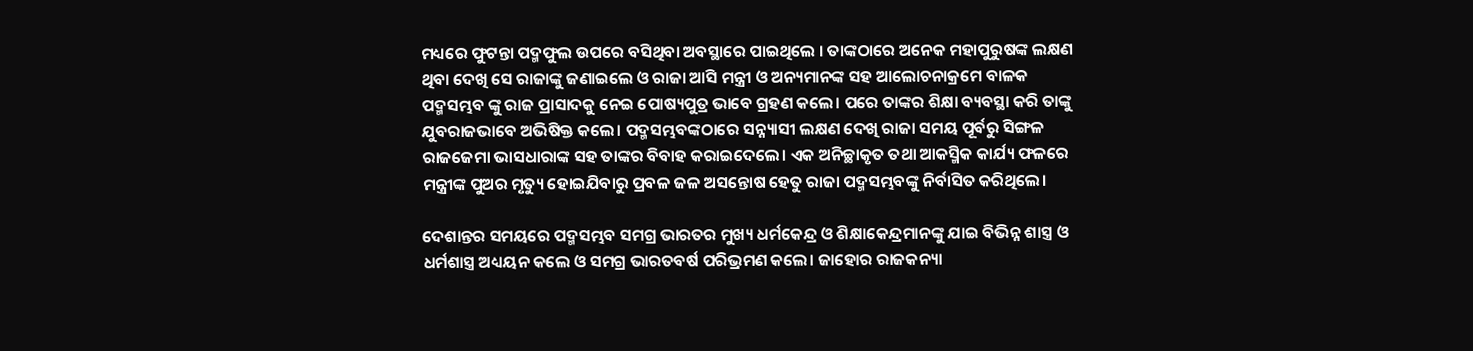ମଧ୍ୟରେ ଫୁଟନ୍ତା ପଦ୍ମଫୁଲ ଉପରେ ବସିଥିବା ଅବସ୍ଥାରେ ପାଇଥିଲେ । ତାଙ୍କଠାରେ ଅନେକ ମହାପୁରୁଷଙ୍କ ଲକ୍ଷଣ ଥିବା ଦେଖି ସେ ରାଜାଙ୍କୁ ଜଣାଇଲେ ଓ ରାଜା ଆସି ମନ୍ତ୍ରୀ ଓ ଅନ୍ୟମାନଙ୍କ ସହ ଆଲୋଚନାକ୍ରମେ ବାଳକ ପଦ୍ମସମ୍ଭବ ଙ୍କୁ ରାଜ ପ୍ରାସାଦକୁ ନେଇ ପୋଷ୍ୟପୁତ୍ର ଭାବେ ଗ୍ରହଣ କଲେ। ପରେ ତାଙ୍କର ଶିକ୍ଷା ବ୍ୟବସ୍ଥା କରି ତାଙ୍କୁ ଯୁବରାଜଭାବେ ଅଭିଷିକ୍ତ କଲେ। ପଦ୍ମସମ୍ଭବଙ୍କଠାରେ ସନ୍ନ୍ୟାସୀ ଲକ୍ଷଣ ଦେଖି ରାଜା ସମୟ ପୂର୍ବରୁ ସିଙ୍ଗଳ ରାଜଜେମା ଭାସଧାରାଙ୍କ ସହ ତାଙ୍କର ବିବାହ କରାଇଦେଲେ। ଏକ ଅନିଚ୍ଛାକୃତ ତଥା ଆକସ୍ମିକ କାର୍ଯ୍ୟ ଫଳରେ ମନ୍ତ୍ରୀଙ୍କ ପୁଅର ମୃତ୍ୟୁ ହୋଇଯିବାରୁ ପ୍ରବଳ ଜଳ ଅସନ୍ତୋଷ ହେତୁ ରାଜା ପଦ୍ମସମ୍ଭବଙ୍କୁ ନିର୍ବାସିତ କରିଥିଲେ।

ଦେଶାନ୍ତର ସମୟରେ ପଦ୍ମସମ୍ଭବ ସମଗ୍ର ଭାରତର ମୁଖ୍ୟ ଧର୍ମକେନ୍ଦ୍ର ଓ ଶିକ୍ଷାକେନ୍ଦ୍ରମାନଙ୍କୁ ଯାଇ ବିଭିନ୍ନ ଶାସ୍ତ୍ର ଓ ଧର୍ମଶାସ୍ତ୍ର ଅଧ୍ୟୟନ କଲେ ଓ ସମଗ୍ର ଭାରତବର୍ଷ ପରିଭ୍ରମଣ କଲେ। ଜାହୋର ରାଜକନ୍ୟା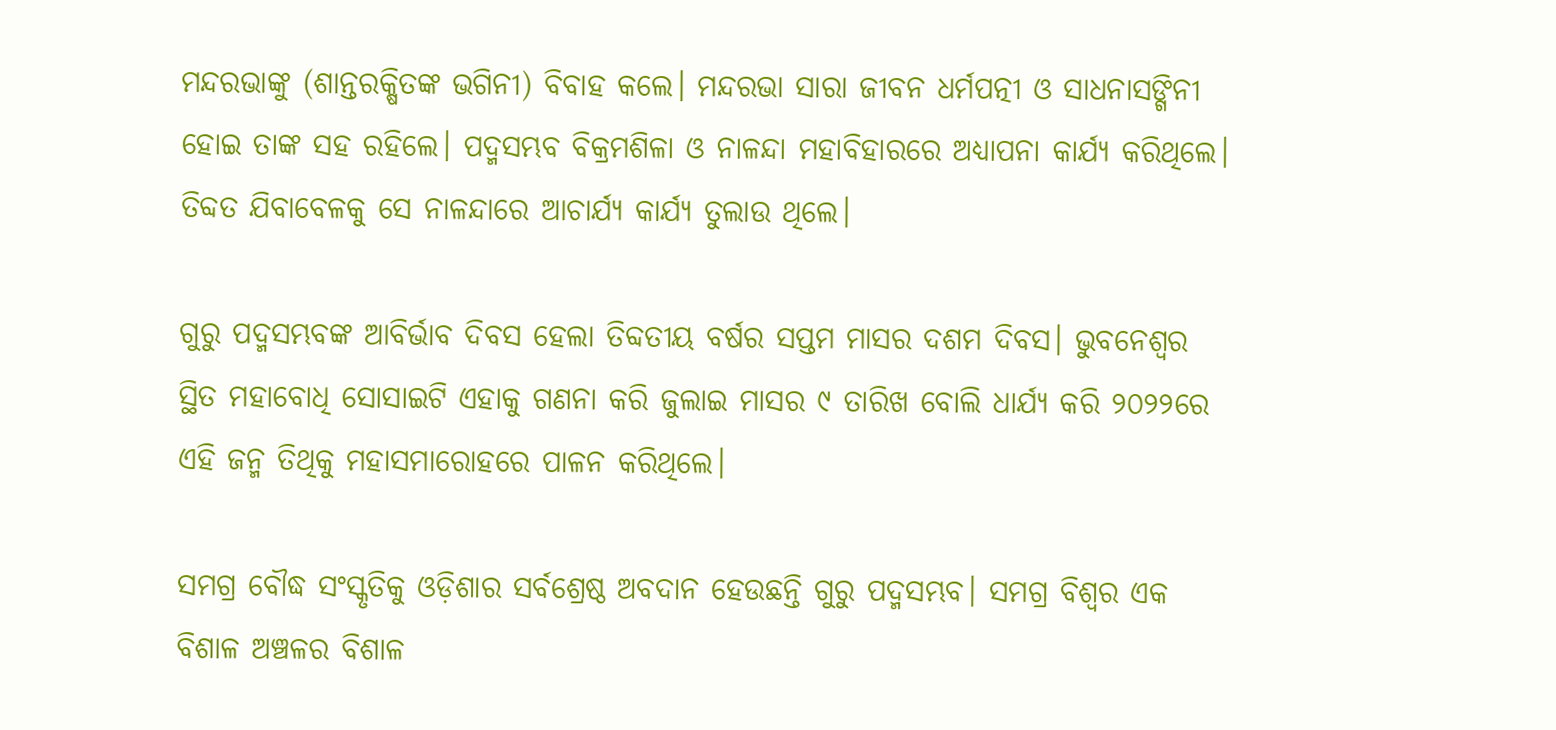ମନ୍ଦରଭାଙ୍କୁ (ଶାନ୍ତରକ୍ଷିତଙ୍କ ଭଗିନୀ) ବିବାହ କଲେ। ମନ୍ଦରଭା ସାରା ଜୀବନ ଧର୍ମପତ୍ନୀ ଓ ସାଧନାସଙ୍ଗିନୀ ହୋଇ ତାଙ୍କ ସହ ରହିଲେ। ପଦ୍ମସମ୍ଭବ ବିକ୍ରମଶିଳା ଓ ନାଳନ୍ଦା ମହାବିହାରରେ ଅଧ୍ୟାପନା କାର୍ଯ୍ୟ କରିଥିଲେ। ତିବ୍ଦତ ଯିବାବେଳକୁ ସେ ନାଳନ୍ଦାରେ ଆଚାର୍ଯ୍ୟ କାର୍ଯ୍ୟ ତୁଲାଉ ଥିଲେ।

ଗୁରୁ ପଦ୍ମସମ୍ଭବଙ୍କ ଆବିର୍ଭାବ ଦିବସ ହେଲା ତିବ୍ଦତୀୟ ବର୍ଷର ସପ୍ତମ ମାସର ଦଶମ ଦିବସ। ଭୁବନେଶ୍ୱର ସ୍ଥିତ ମହାବୋଧି ସୋସାଇଟି ଏହାକୁ ଗଣନା କରି ଜୁଲାଇ ମାସର ୯ ତାରିଖ ବୋଲି ଧାର୍ଯ୍ୟ କରି ୨୦୨୨ରେ ଏହି ଜନ୍ମ ତିଥିକୁ ମହାସମାରୋହରେ ପାଳନ କରିଥିଲେ।

ସମଗ୍ର ବୌଦ୍ଧ ସଂସ୍କୃତିକୁ ଓଡ଼ିଶାର ସର୍ବଶ୍ରେଷ୍ଠ ଅବଦାନ ହେଉଛନ୍ତି ଗୁରୁ ପଦ୍ମସମ୍ଭବ। ସମଗ୍ର ବିଶ୍ୱର ଏକ ବିଶାଳ ଅଞ୍ଚଳର ବିଶାଳ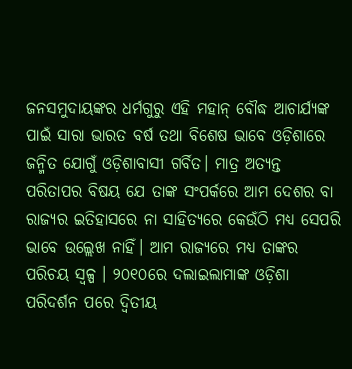ଜନସମୁଦାୟଙ୍କର ଧର୍ମଗୁରୁ ଏହି ମହାନ୍ ବୌଦ୍ଧ ଆଚାର୍ଯ୍ୟଙ୍କ ପାଇଁ ସାରା ଭାରତ ବର୍ଷ ତଥା ବିଶେଷ ଭାବେ ଓଡ଼ିଶାରେ ଜନ୍ମିତ ଯୋଗୁଁ ଓଡ଼ିଶାବାସୀ ଗର୍ବିତ। ମାତ୍ର ଅତ୍ୟନ୍ତ ପରିତାପର ବିଷୟ ଯେ ତାଙ୍କ ସଂପର୍କରେ ଆମ ଦେଶର ବା ରାଜ୍ୟର ଇତିହାସରେ ନା ସାହିତ୍ୟରେ କେଉଁଠି ମଧ୍ୟ ସେପରି ଭାବେ ଉଲ୍ଲେଖ ନାହିଁ। ଆମ ରାଜ୍ୟରେ ମଧ୍ୟ ତାଙ୍କର ପରିଚୟ ସ୍ୱଳ୍ପ । ୨୦୧୦ରେ ଦଲାଇଲାମାଙ୍କ ଓଡ଼ିଶା ପରିଦର୍ଶନ ପରେ ଦ୍ଵିତୀୟ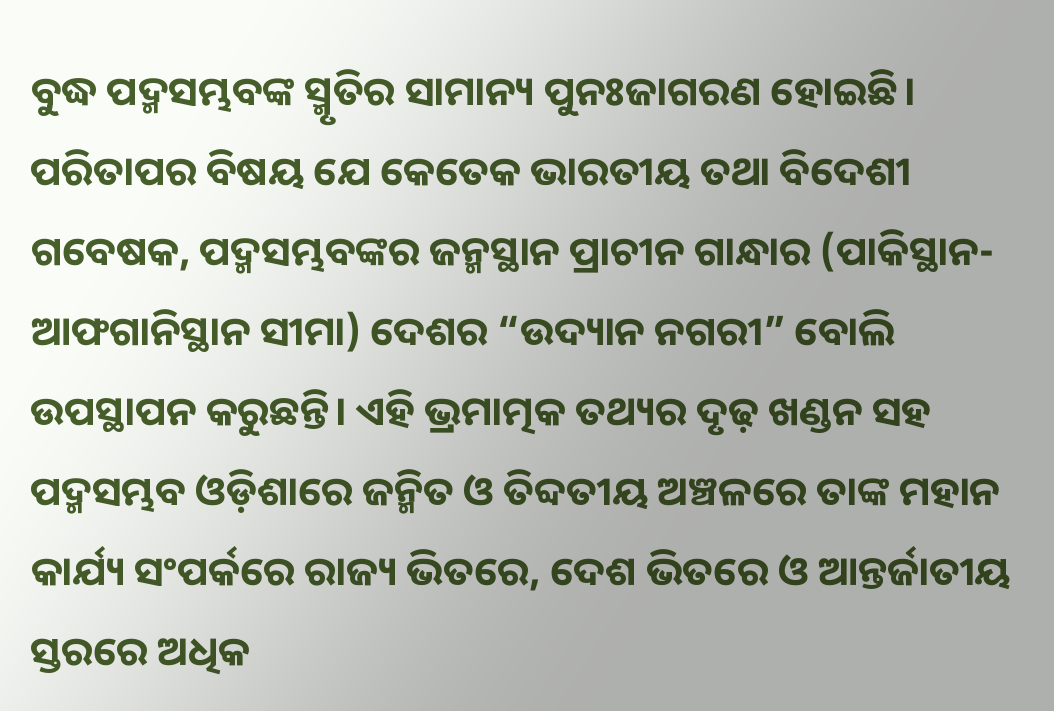ବୁଦ୍ଧ ପଦ୍ମସମ୍ଭବଙ୍କ ସ୍ମୃତିର ସାମାନ୍ୟ ପୁନଃଜାଗରଣ ହୋଇଛି।
ପରିତାପର ବିଷୟ ଯେ କେତେକ ଭାରତୀୟ ତଥା ବିଦେଶୀ ଗବେଷକ, ପଦ୍ମସମ୍ଭବଙ୍କର ଜନ୍ମସ୍ଥାନ ପ୍ରାଚୀନ ଗାନ୍ଧାର (ପାକିସ୍ଥାନ-ଆଫଗାନିସ୍ଥାନ ସୀମା) ଦେଶର “ଉଦ୍ୟାନ ନଗରୀ” ବୋଲି ଉପସ୍ଥାପନ କରୁଛନ୍ତି। ଏହି ଭ୍ରମାତ୍ମକ ତଥ୍ୟର ଦୃଢ଼ ଖଣ୍ଡନ ସହ ପଦ୍ମସମ୍ଭବ ଓଡ଼ିଶାରେ ଜନ୍ମିତ ଓ ତିବ୍ଦତୀୟ ଅଞ୍ଚଳରେ ତାଙ୍କ ମହାନ କାର୍ଯ୍ୟ ସଂପର୍କରେ ରାଜ୍ୟ ଭିତରେ, ଦେଶ ଭିତରେ ଓ ଆନ୍ତର୍ଜାତୀୟ ସ୍ତରରେ ଅଧିକ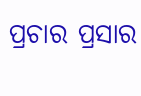ପ୍ରଚାର ପ୍ରସାର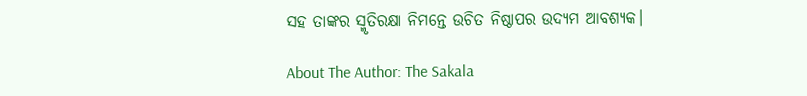ସହ ତାଙ୍କର ସ୍ମୃତିରକ୍ଷା ନିମନ୍ତେ ଉଚିତ ନିଷ୍ଠାପର ଉଦ୍ୟମ ଆବଶ୍ୟକ।

About The Author: The Sakala